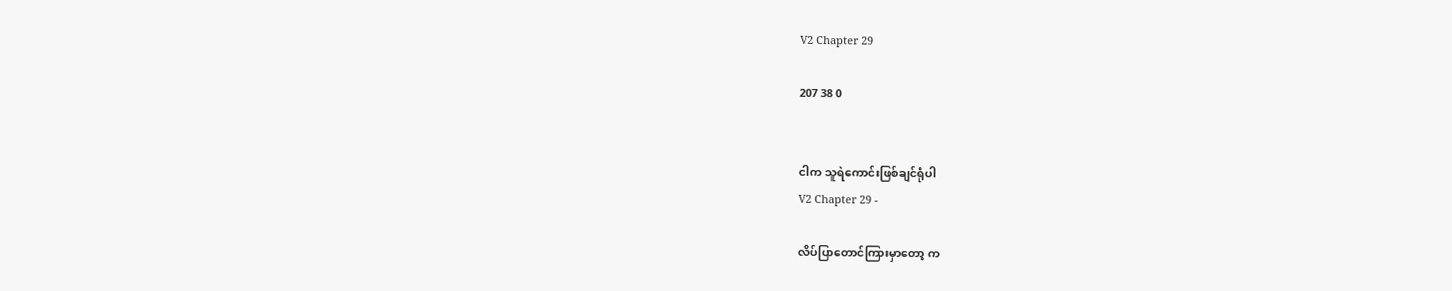V2 Chapter 29

207 38 0


ငါက သူရဲကောင်းဖြစ်ချင်ရုံပါ
V2 Chapter 29 -

လိပ်ပြာတောင်ကြားမှာတော့ က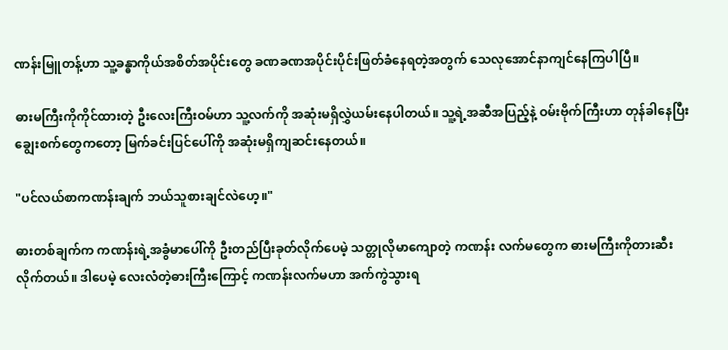ဏန်းမြူတန့်ဟာ သူ့ခန္ဓာကိုယ်အစိတ်အပိုင်းတွေ ခဏခဏအပိုင်းပိုင်းဖြတ်ခံနေရတဲ့အတွက် သေလုအောင်နာကျင်နေကြပါပြီ။

ဓားမကြီးကိုကိုင်ထားတဲ့ ဦးလေးကြီးဝမ်ဟာ သူ့လက်ကို အဆုံးမရှိလွှဲယမ်းနေပါတယ်။ သူ့ရဲ့အဆီအပြည့်နဲ့ ဝမ်းဗိုက်ကြီးဟာ တုန်ခါနေပြီး ချွေးစက်တွေကတော့ မြက်ခင်းပြင်ပေါ်ကို အဆုံးမရှိကျဆင်းနေတယ်။

"ပင်လယ်စာကဏန်းချက် ဘယ်သူစားချင်လဲဟေ့။"

ဓားတစ်ချက်က ကဏန်းရဲ့အခွံမာပေါ်ကို ဦးတည်ပြီးခုတ်လိုက်ပေမဲ့ သတ္တုလိုမာကျောတဲ့ ကဏန်း လက်မတွေက ဓားမကြီးကိုတားဆီးလိုက်တယ်။ ဒါပေမဲ့ လေးလံတဲ့ဓားကြီးကြောင့် ကဏန်းလက်မဟာ အက်ကွဲသွားရ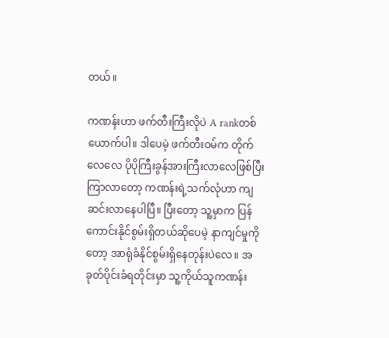တယ်။

ကဏန်းဟာ ဖက်တီးကြီးလိုပဲ A rankတစ်ယောက်ပါ။ ဒါပေမဲ့ ဖက်တီးဝမ်က တိုက်လေလေ ပိုပိုကြီးခွန်အားကြီးလာလေဖြစ်ပြီး ကြာလာတော့ ကဏန်းရဲ့သက်လုံဟာ ကျဆင်းလာနေပါပြီ။ ပြီးတော့ သူ့မှာက ပြန်ကောင်းနိုင်စွမ်းရှိတယ်ဆိုပေမဲ့ နာကျင်မှုကိုတော့ အာရုံခံနိုင်စွမ်းရှိနေတုန်းပဲလေ။ အခုတ်ပိုင်းခံရတိုင်းမှာ သူ့ကိုယ်သူကဏန်း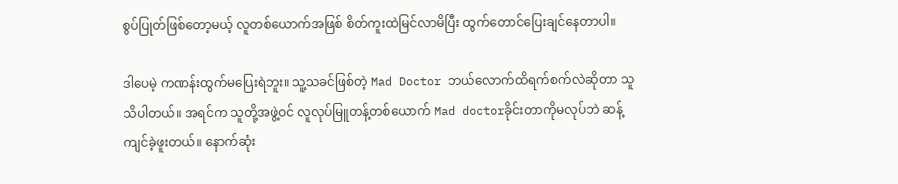စွပ်ပြုတ်ဖြစ်တော့မယ့် လူတစ်ယောက်အဖြစ် စိတ်ကူးထဲမြင်လာမိပြီး ထွက်တောင်ပြေးချင်နေတာပါ။

ဒါပေမဲ့ ကဏန်းထွက်မပြေးရဲဘူး။ သူ့သခင်ဖြစ်တဲ့ Mad Doctor ဘယ်လောက်ထိရက်စက်လဲဆိုတာ သူသိပါတယ်။ အရင်က သူတို့အဖွဲ့ဝင် လူလုပ်မြူတန့်တစ်ယောက် Mad doctorခိုင်းတာကိုမလုပ်ဘဲ ဆန့်ကျင်ခဲ့ဖူးတယ်။ နောက်ဆုံး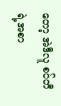တော့ အဲဒီလူ စင်တီရဲ့အစာ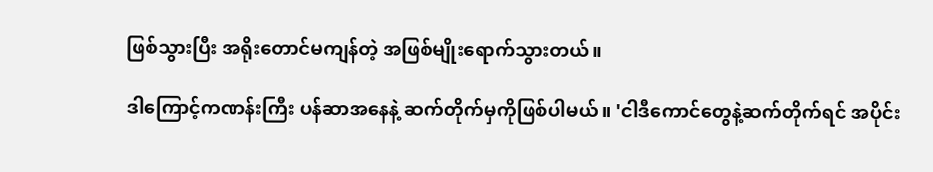ဖြစ်သွားပြီး အရိုးတောင်မကျန်တဲ့ အဖြစ်မျိုးရောက်သွားတယ်။

ဒါကြောင့်ကဏန်းကြီး ပန်ဆာအနေနဲ့ ဆက်တိုက်မှကိုဖြစ်ပါမယ်။ 'ငါဒီကောင်တွေနဲ့ဆက်တိုက်ရင် အပိုင်း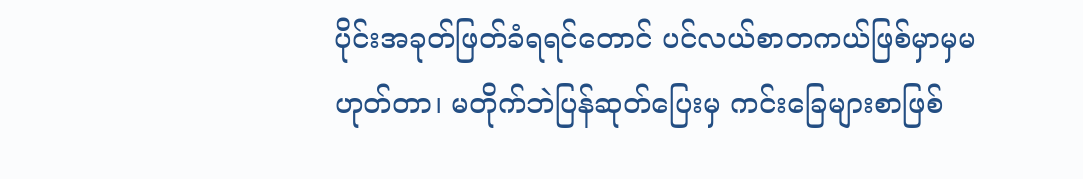ပိုင်းအခုတ်ဖြတ်ခံရရင်တောင် ပင်လယ်စာတကယ်ဖြစ်မှာမှမဟုတ်တာ၊ မတိုက်ဘဲပြန်ဆုတ်ပြေးမှ ကင်းခြေများစာဖြစ်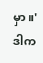မှာ။' ဒါက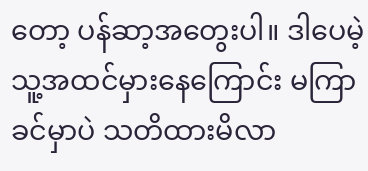တော့ ပန်ဆာ့အတွေးပါ။ ဒါပေမဲ့ သူ့အထင်မှားနေကြောင်း မကြာခင်မှာပဲ သတိထားမိလာ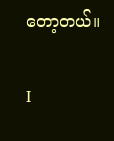တော့တယ်။

I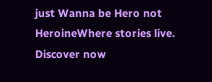just Wanna be Hero not HeroineWhere stories live. Discover now